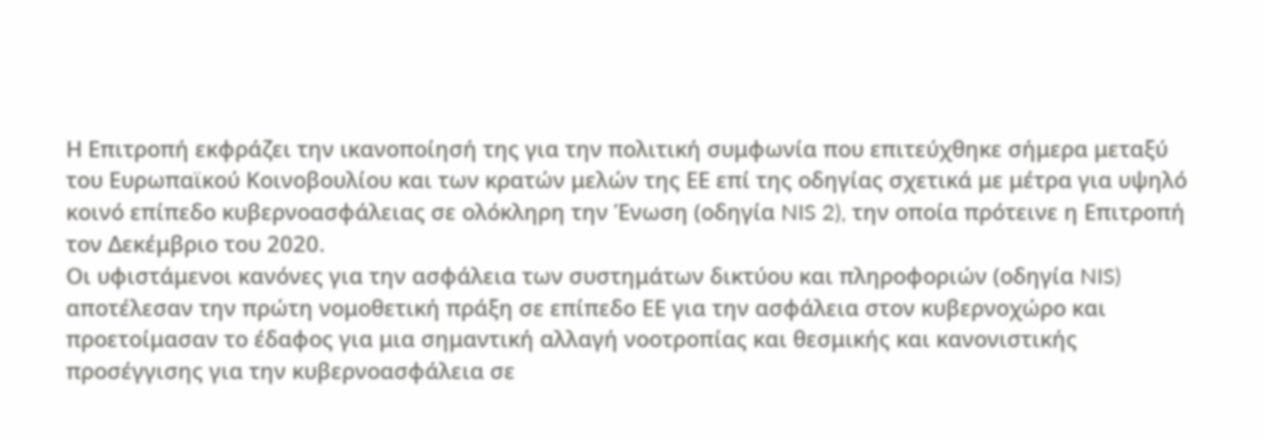Η Επιτροπή εκφράζει την ικανοποίησή της για την πολιτική συμφωνία που επιτεύχθηκε σήμερα μεταξύ του Ευρωπαϊκού Κοινοβουλίου και των κρατών μελών της ΕΕ επί της οδηγίας σχετικά με μέτρα για υψηλό κοινό επίπεδο κυβερνοασφάλειας σε ολόκληρη την Ένωση (οδηγία NIS 2), την οποία πρότεινε η Επιτροπή τον Δεκέμβριο του 2020.
Οι υφιστάμενοι κανόνες για την ασφάλεια των συστημάτων δικτύου και πληροφοριών (οδηγία NIS) αποτέλεσαν την πρώτη νομοθετική πράξη σε επίπεδο ΕΕ για την ασφάλεια στον κυβερνοχώρο και προετοίμασαν το έδαφος για μια σημαντική αλλαγή νοοτροπίας και θεσμικής και κανονιστικής προσέγγισης για την κυβερνοασφάλεια σε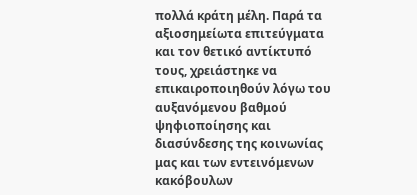πολλά κράτη μέλη. Παρά τα αξιοσημείωτα επιτεύγματα και τον θετικό αντίκτυπό τους, χρειάστηκε να επικαιροποιηθούν λόγω του αυξανόμενου βαθμού ψηφιοποίησης και διασύνδεσης της κοινωνίας μας και των εντεινόμενων κακόβουλων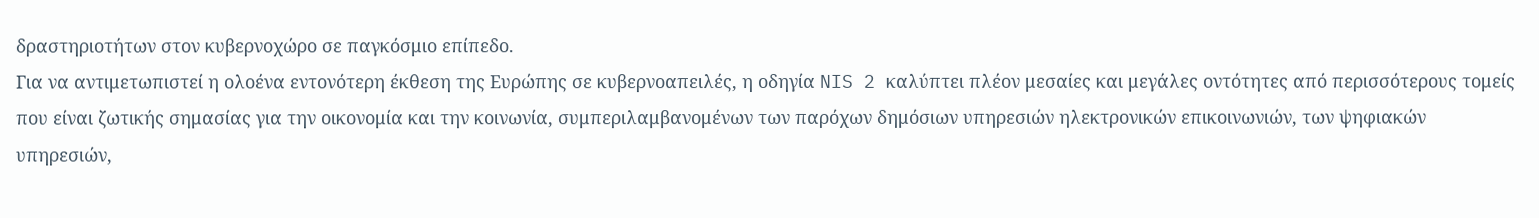δραστηριοτήτων στον κυβερνοχώρο σε παγκόσμιο επίπεδο.
Για να αντιμετωπιστεί η ολοένα εντονότερη έκθεση της Ευρώπης σε κυβερνοαπειλές, η οδηγία NIS 2 καλύπτει πλέον μεσαίες και μεγάλες οντότητες από περισσότερους τομείς που είναι ζωτικής σημασίας για την οικονομία και την κοινωνία, συμπεριλαμβανομένων των παρόχων δημόσιων υπηρεσιών ηλεκτρονικών επικοινωνιών, των ψηφιακών υπηρεσιών,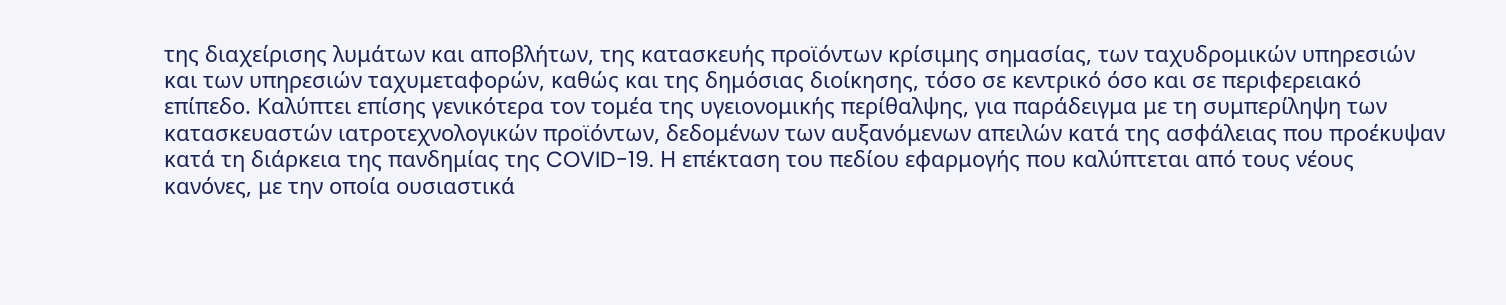της διαχείρισης λυμάτων και αποβλήτων, της κατασκευής προϊόντων κρίσιμης σημασίας, των ταχυδρομικών υπηρεσιών και των υπηρεσιών ταχυμεταφορών, καθώς και της δημόσιας διοίκησης, τόσο σε κεντρικό όσο και σε περιφερειακό επίπεδο. Καλύπτει επίσης γενικότερα τον τομέα της υγειονομικής περίθαλψης, για παράδειγμα με τη συμπερίληψη των κατασκευαστών ιατροτεχνολογικών προϊόντων, δεδομένων των αυξανόμενων απειλών κατά της ασφάλειας που προέκυψαν κατά τη διάρκεια της πανδημίας της COVID-19. Η επέκταση του πεδίου εφαρμογής που καλύπτεται από τους νέους κανόνες, με την οποία ουσιαστικά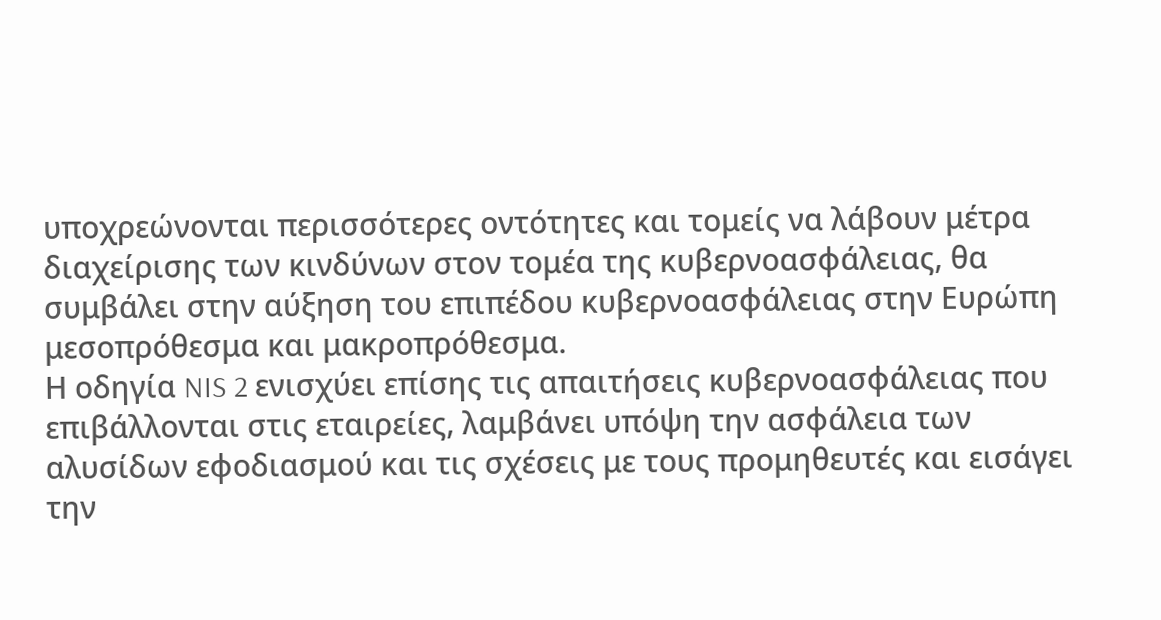υποχρεώνονται περισσότερες οντότητες και τομείς να λάβουν μέτρα διαχείρισης των κινδύνων στον τομέα της κυβερνοασφάλειας, θα συμβάλει στην αύξηση του επιπέδου κυβερνοασφάλειας στην Ευρώπη μεσοπρόθεσμα και μακροπρόθεσμα.
Η οδηγία NIS 2 ενισχύει επίσης τις απαιτήσεις κυβερνοασφάλειας που επιβάλλονται στις εταιρείες, λαμβάνει υπόψη την ασφάλεια των αλυσίδων εφοδιασμού και τις σχέσεις με τους προμηθευτές και εισάγει την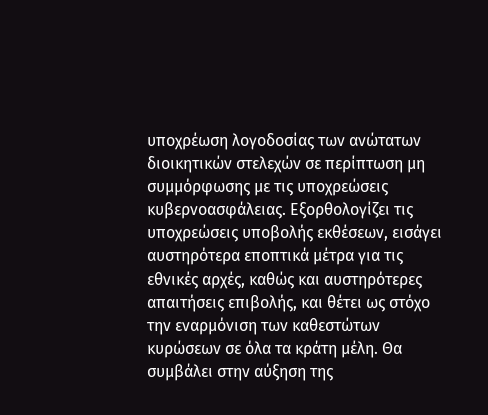υποχρέωση λογοδοσίας των ανώτατων διοικητικών στελεχών σε περίπτωση μη συμμόρφωσης με τις υποχρεώσεις κυβερνοασφάλειας. Εξορθολογίζει τις υποχρεώσεις υποβολής εκθέσεων, εισάγει αυστηρότερα εποπτικά μέτρα για τις εθνικές αρχές, καθώς και αυστηρότερες απαιτήσεις επιβολής, και θέτει ως στόχο την εναρμόνιση των καθεστώτων κυρώσεων σε όλα τα κράτη μέλη. Θα συμβάλει στην αύξηση της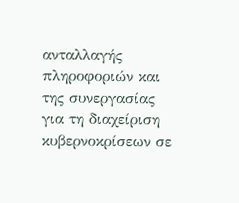ανταλλαγής πληροφοριών και της συνεργασίας για τη διαχείριση κυβερνοκρίσεων σε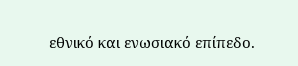εθνικό και ενωσιακό επίπεδο.